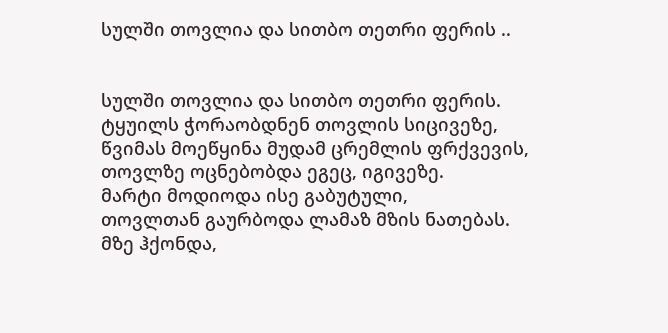სულში თოვლია და სითბო თეთრი ფერის ..


სულში თოვლია და სითბო თეთრი ფერის.
ტყუილს ჭორაობდნენ თოვლის სიცივეზე,
წვიმას მოეწყინა მუდამ ცრემლის ფრქვევის,
თოვლზე ოცნებობდა ეგეც, იგივეზე.
მარტი მოდიოდა ისე გაბუტული,
თოვლთან გაურბოდა ლამაზ მზის ნათებას.
მზე ჰქონდა,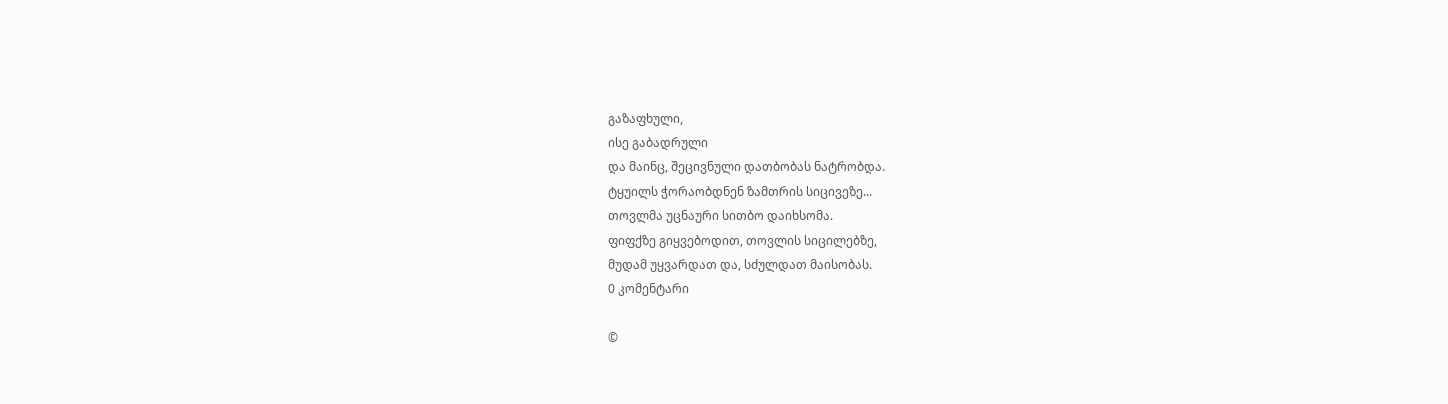გაზაფხული,
ისე გაბადრული
და მაინც, შეცივნული დათბობას ნატრობდა.
ტყუილს ჭორაობდნენ ზამთრის სიცივეზე...
თოვლმა უცნაური სითბო დაიხსომა.
ფიფქზე გიყვებოდით, თოვლის სიცილებზე,
მუდამ უყვარდათ და, სძულდათ მაისობას.
0 კომენტარი

©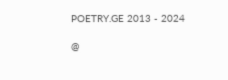POETRY.GE 2013 - 2024

@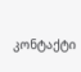კონტაქტი